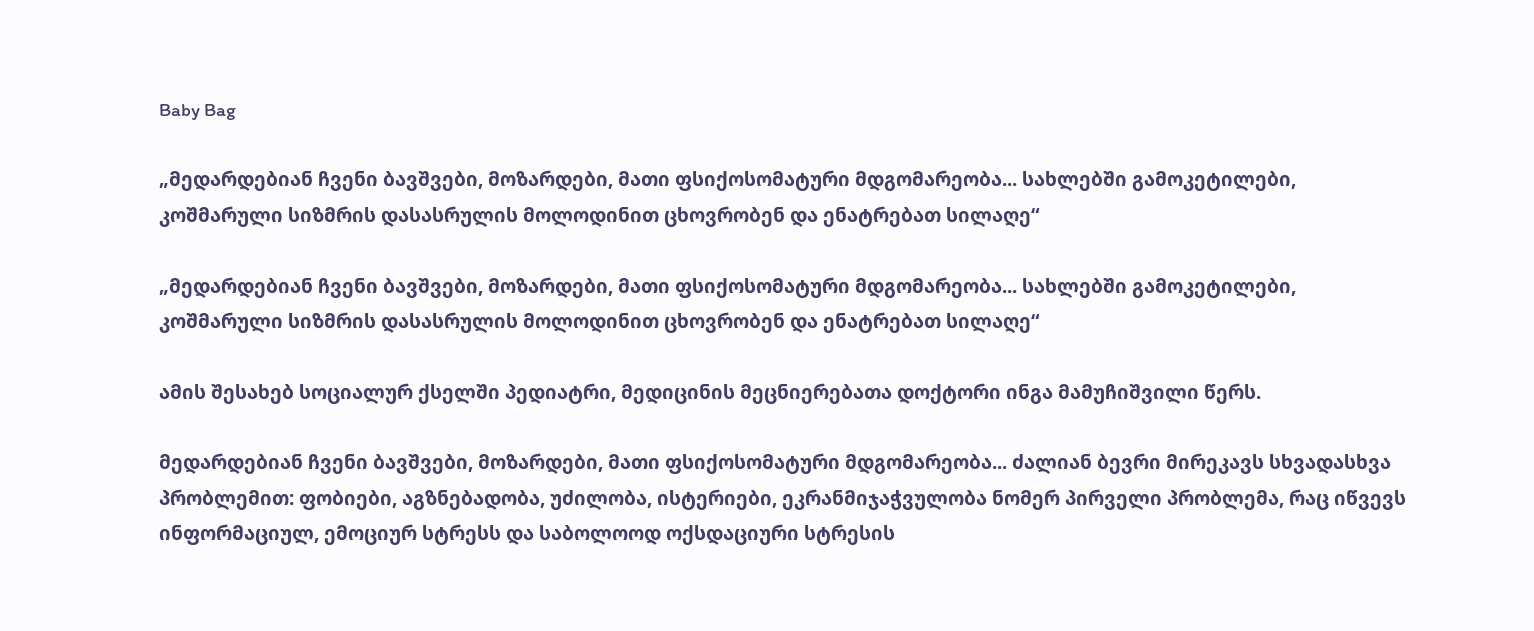Baby Bag

„მედარდებიან ჩვენი ბავშვები, მოზარდები, მათი ფსიქოსომატური მდგომარეობა... სახლებში გამოკეტილები, კოშმარული სიზმრის დასასრულის მოლოდინით ცხოვრობენ და ენატრებათ სილაღე“

„მედარდებიან ჩვენი ბავშვები, მოზარდები, მათი ფსიქოსომატური მდგომარეობა... სახლებში გამოკეტილები, კოშმარული სიზმრის დასასრულის მოლოდინით ცხოვრობენ და ენატრებათ სილაღე“

ამის შესახებ სოციალურ ქსელში პედიატრი, მედიცინის მეცნიერებათა დოქტორი ინგა მამუჩიშვილი წერს.

მედარდებიან ჩვენი ბავშვები, მოზარდები, მათი ფსიქოსომატური მდგომარეობა... ძალიან ბევრი მირეკავს სხვადასხვა პრობლემით: ფობიები, აგზნებადობა, უძილობა, ისტერიები, ეკრანმიჯაჭვულობა ნომერ პირველი პრობლემა, რაც იწვევს ინფორმაციულ, ემოციურ სტრესს და საბოლოოდ ოქსდაციური სტრესის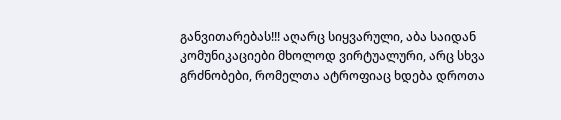განვითარებას!!! აღარც სიყვარული, აბა საიდან კომუნიკაციები მხოლოდ ვირტუალური, არც სხვა გრძნობები, რომელთა ატროფიაც ხდება დროთა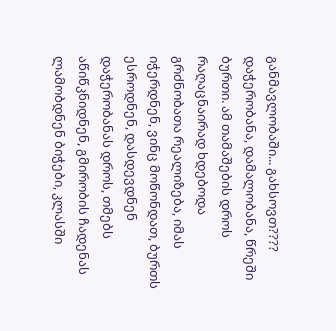განმავლობაში... გახსოვთ???? დაჭერობანა, დამალობანა, წრეში ბურთი. ამ თამაშების დროს რაღაცნაირად ხდებოდა გრძნობათა რეალიზება, იმას იჭერდნენ, ვინც მოწონდათ, ბურთს ესროდნენ, დასდევდნენ დაჭერობანას დროს, თმებს აწიწკნიდნენ, გმირობის ჩადენას ლამობდნენ ბიჭები, კლასში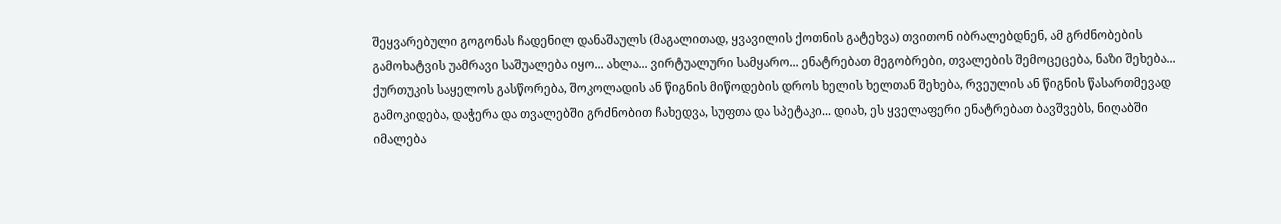შეყვარებული გოგონას ჩადენილ დანაშაულს (მაგალითად, ყვავილის ქოთნის გატეხვა) თვითონ იბრალებდნენ, ამ გრძნობების გამოხატვის უამრავი საშუალება იყო... ახლა... ვირტუალური სამყარო... ენატრებათ მეგობრები, თვალების შემოცეცება, ნაზი შეხება... ქურთუკის საყელოს გასწორება, შოკოლადის ან წიგნის მიწოდების დროს ხელის ხელთან შეხება, რვეულის ან წიგნის წასართმევად გამოკიდება, დაჭერა და თვალებში გრძნობით ჩახედვა, სუფთა და სპეტაკი... დიახ, ეს ყველაფერი ენატრებათ ბავშვებს, ნიღაბში იმალება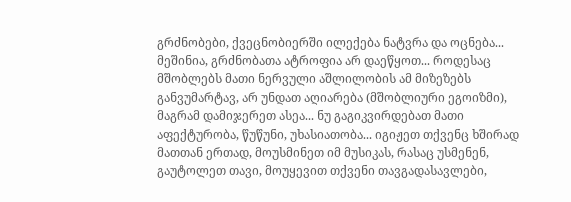გრძნობები, ქვეცნობიერში ილექება ნატვრა და ოცნება... მეშინია, გრძნობათა ატროფია არ დაეწყოთ... როდესაც მშობლებს მათი ნერვული აშლილობის ამ მიზეზებს განვუმარტავ, არ უნდათ აღიარება (მშობლიური ეგოიზმი), მაგრამ დამიჯერეთ ასეა... ნუ გაგიკვირდებათ მათი აფექტურობა, წუწუნი, უხასიათობა... იგიჟეთ თქვენც ხშირად მათთან ერთად, მოუსმინეთ იმ მუსიკას, რასაც უსმენენ, გაუტოლეთ თავი, მოუყევით თქვენი თავგადასავლები,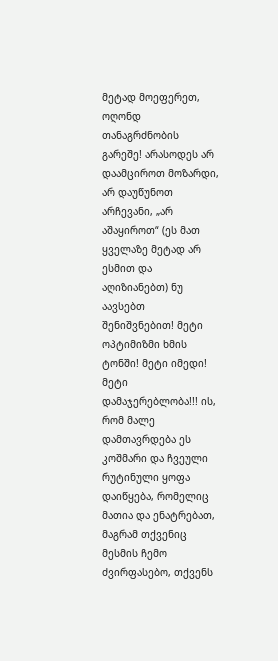მეტად მოეფერეთ, ოღონდ თანაგრძნობის გარეშე! არასოდეს არ დაამციროთ მოზარდი, არ დაუწუნოთ არჩევანი, „არ აშაყიროთ“ (ეს მათ ყველაზე მეტად არ ესმით და აღიზიანებთ) ნუ აავსებთ შენიშვნებით! მეტი ოპტიმიზმი ხმის ტონში! მეტი იმედი! მეტი დამაჯერებლობა!!! ის, რომ მალე დამთავრდება ეს კოშმარი და ჩვეული რუტინული ყოფა დაიწყება, რომელიც მათია და ენატრებათ, მაგრამ თქვენიც მესმის ჩემო ძვირფასებო, თქვენს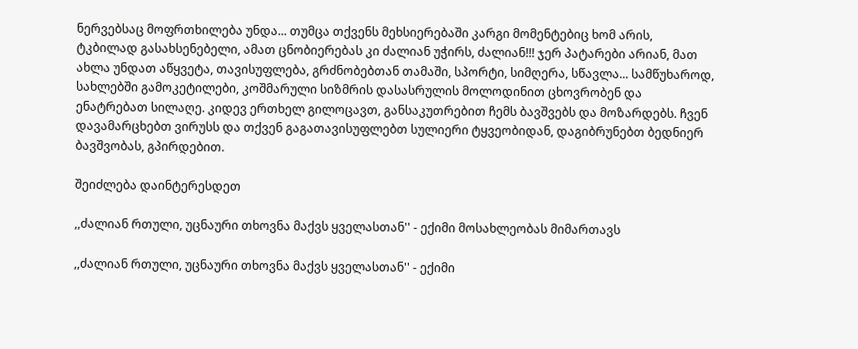ნერვებსაც მოფრთხილება უნდა... თუმცა თქვენს მეხსიერებაში კარგი მომენტებიც ხომ არის, ტკბილად გასახსენებელი, ამათ ცნობიერებას კი ძალიან უჭირს, ძალიან!!! ჯერ პატარები არიან, მათ ახლა უნდათ აწყვეტა, თავისუფლება, გრძნობებთან თამაში, სპორტი, სიმღერა, სწავლა... სამწუხაროდ, სახლებში გამოკეტილები, კოშმარული სიზმრის დასასრულის მოლოდინით ცხოვრობენ და ენატრებათ სილაღე. კიდევ ერთხელ გილოცავთ, განსაკუთრებით ჩემს ბავშვებს და მოზარდებს. ჩვენ დავამარცხებთ ვირუსს და თქვენ გაგათავისუფლებთ სულიერი ტყვეობიდან, დაგიბრუნებთ ბედნიერ ბავშვობას, გპირდებით.

შეიძლება დაინტერესდეთ

,,ძალიან რთული, უცნაური თხოვნა მაქვს ყველასთან'' - ექიმი მოსახლეობას მიმართავს

,,ძალიან რთული, უცნაური თხოვნა მაქვს ყველასთან'' - ექიმი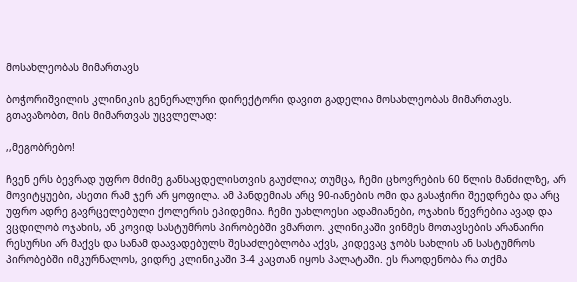მოსახლეობას მიმართავს

ბოჭორიშვილის კლინიკის გენერალური დირექტორი დავით გადელია მოსახლეობას მიმართავს. გთავაზობთ, მის მიმართვას უცვლელად:

,,მეგობრებო!

ჩვენ ერს ბევრად უფრო მძიმე განსაცდელისთვის გაუძლია; თუმცა, ჩემი ცხოვრების 60 წლის მანძილზე, არ მოვიტყუები, ასეთი რამ ჯერ არ ყოფილა. ამ პანდემიას არც 90-იანების ომი და გასაჭირი შეედრება და არც უფრო ადრე გავრცელებული ქოლერის ეპიდემია. ჩემი უახლოესი ადამიანები, ოჯახის წევრებია ავად და ვცდილობ ოჯახის, ან კოვიდ სასტუმროს პირობებში ვმართო. კლინიკაში ვინმეს მოთავსების არანაირი რესურსი არ მაქვს და სანამ დაავადებულს შესაძლებლობა აქვს, კიდევაც ჯობს სახლის ან სასტუმროს პირობებში იმკურნალოს, ვიდრე კლინიკაში 3-4 კაცთან იყოს პალატაში. ეს რაოდენობა რა თქმა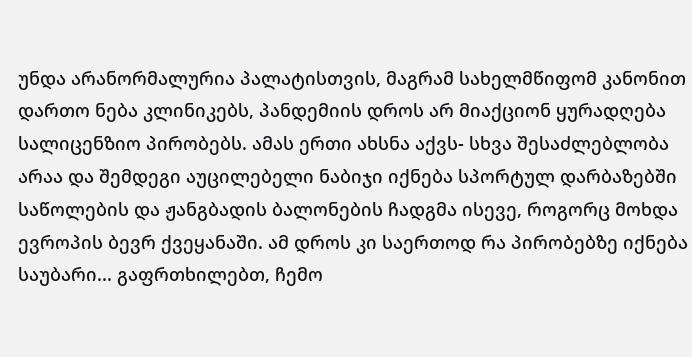უნდა არანორმალურია პალატისთვის, მაგრამ სახელმწიფომ კანონით დართო ნება კლინიკებს, პანდემიის დროს არ მიაქციონ ყურადღება სალიცენზიო პირობებს. ამას ერთი ახსნა აქვს- სხვა შესაძლებლობა არაა და შემდეგი აუცილებელი ნაბიჯი იქნება სპორტულ დარბაზებში საწოლების და ჟანგბადის ბალონების ჩადგმა ისევე, როგორც მოხდა ევროპის ბევრ ქვეყანაში. ამ დროს კი საერთოდ რა პირობებზე იქნება საუბარი... გაფრთხილებთ, ჩემო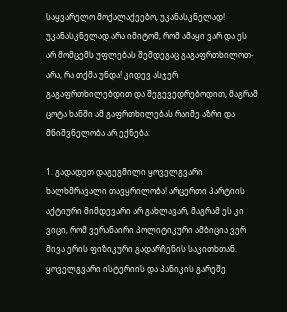საყვარელო მოქალაქეებო, უკანასკნელად! უკანასკნელად არა იმიტომ, რომ ამაყი ვარ და ეს არ მომცემს უფლებას შემდეგაც გაგაფრთხილოთ- არა, რა თქმა უნდა! კიდევ ასჯერ გაგაფრთხილებდით და შეგევედრებოდით, მაგრამ ცოტა ხანში ამ გაფრთხილებას რაიმე აზრი და მნიშვნელობა არ ექნება:

1. გადადეთ დაგეგმილი ყოველგვარი ხალხმრავალი თავყრილობა! არცერთი პარტიის აქტიური მიმდევარი არ გახლავარ, მაგრამ ეს კი ვიცი, რომ ვერანაირი პოლიტიკური ამბიცია ვერ მივა ერის ფიზიკური გადარჩენის საკითხთან. ყოველგვარი ისტერიის და პანიკის გარეშე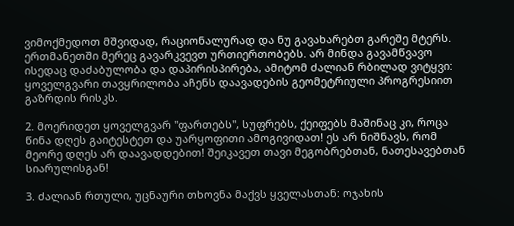ვიმოქმედოთ მშვიდად, რაციონალურად და ნუ გავახარებთ გარეშე მტერს. ერთმანეთში მერეც გავარკვევთ ურთიერთობებს. არ მინდა გავამწვავო ისედაც დაძაბულობა და დაპირისპირება, ამიტომ ძალიან რბილად ვიტყვი: ყოველგვარი თავყრილობა აჩენს დაავადების გეომეტრიული პროგრესიით გაზრდის რისკს.

2. მოერიდეთ ყოველგვარ "ფართებს", სუფრებს, ქეიფებს მაშინაც კი, როცა წინა დღეს გაიტესტეთ და უარყოფითი ამოგივიდათ! ეს არ ნიშნავს, რომ მეორე დღეს არ დაავადდებით! შეიკავეთ თავი მეგობრებთან, ნათესავებთან სიარულისგან!

3. ძალიან რთული, უცნაური თხოვნა მაქვს ყველასთან: ოჯახის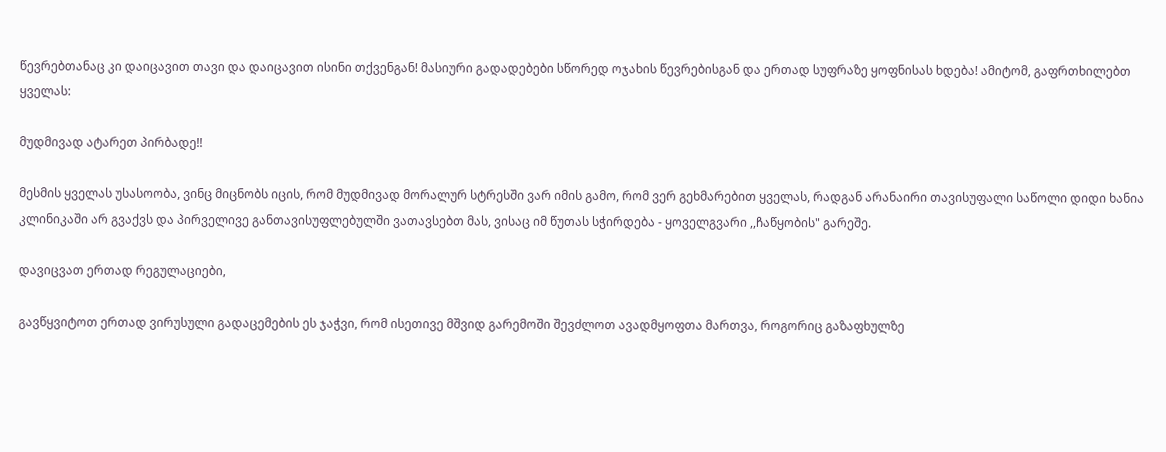წევრებთანაც კი დაიცავით თავი და დაიცავით ისინი თქვენგან! მასიური გადადებები სწორედ ოჯახის წევრებისგან და ერთად სუფრაზე ყოფნისას ხდება! ამიტომ, გაფრთხილებთ ყველას:

მუდმივად ატარეთ პირბადე!!

მესმის ყველას უსასოობა, ვინც მიცნობს იცის, რომ მუდმივად მორალურ სტრესში ვარ იმის გამო, რომ ვერ გეხმარებით ყველას, რადგან არანაირი თავისუფალი საწოლი დიდი ხანია კლინიკაში არ გვაქვს და პირველივე განთავისუფლებულში ვათავსებთ მას, ვისაც იმ წუთას სჭირდება - ყოველგვარი ,,ჩაწყობის" გარეშე.

დავიცვათ ერთად რეგულაციები,

გავწყვიტოთ ერთად ვირუსული გადაცემების ეს ჯაჭვი, რომ ისეთივე მშვიდ გარემოში შევძლოთ ავადმყოფთა მართვა, როგორიც გაზაფხულზე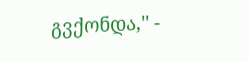გვქონდა,'' -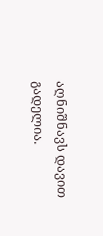აღნიშნავს დავით გადელია.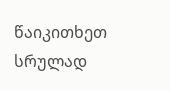წაიკითხეთ სრულად